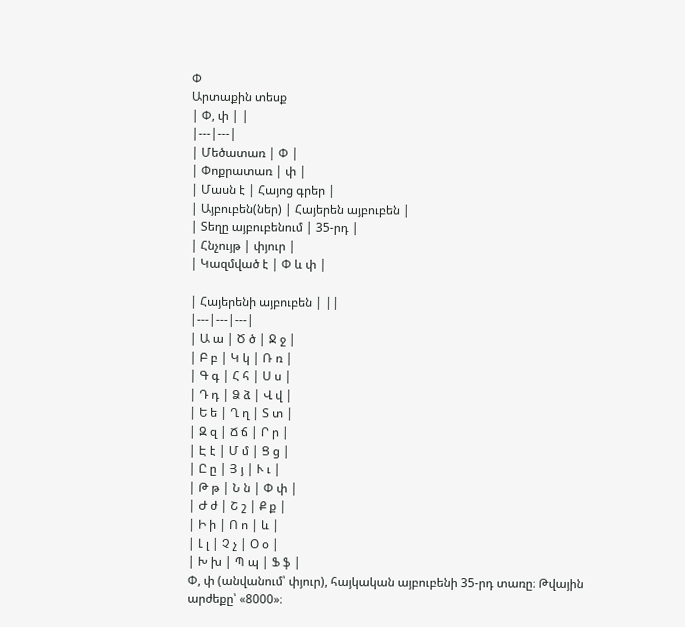Փ
Արտաքին տեսք
| Փ, փ | |
|---|---|
| Մեծատառ | Փ |
| Փոքրատառ | փ |
| Մասն է | Հայոց գրեր |
| Այբուբեն(ներ) | Հայերեն այբուբեն |
| Տեղը այբուբենում | 35-րդ |
| Հնչույթ | փյուր |
| Կազմված է | Փ և փ |

| Հայերենի այբուբեն | ||
|---|---|---|
| Ա ա | Ծ ծ | Ջ ջ |
| Բ բ | Կ կ | Ռ ռ |
| Գ գ | Հ հ | Ս ս |
| Դ դ | Ձ ձ | Վ վ |
| Ե ե | Ղ ղ | Տ տ |
| Զ զ | Ճ ճ | Ր ր |
| Է է | Մ մ | Ց ց |
| Ը ը | Յ յ | Ւ ւ |
| Թ թ | Ն ն | Փ փ |
| Ժ ժ | Շ շ | Ք ք |
| Ի ի | Ո ո | և |
| Լ լ | Չ չ | Օ օ |
| Խ խ | Պ պ | Ֆ ֆ |
Փ, փ (անվանում՝ փյուր), հայկական այբուբենի 35-րդ տառը։ Թվային արժեքը՝ «8000»։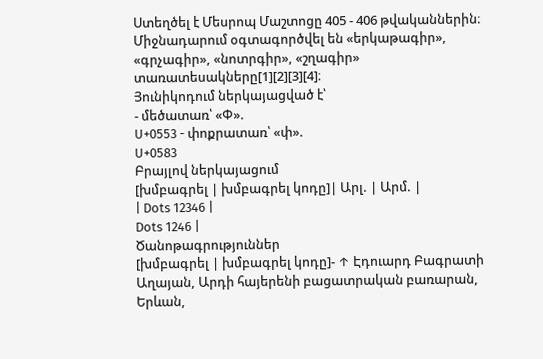Ստեղծել է Մեսրոպ Մաշտոցը 405 - 406 թվականներին։ Միջնադարում օգտագործվել են «երկաթագիր», «գրչագիր», «նոտրգիր», «շղագիր» տառատեսակները[1][2][3][4]։
Յունիկոդում ներկայացված է՝
- մեծատառ՝ «Փ».
U+0553 - փոքրատառ՝ «փ».
U+0583
Բրայլով ներկայացում
[խմբագրել | խմբագրել կոդը]| Արլ. | Արմ. |
| Dots 12346 |
Dots 1246 |
Ծանոթագրություններ
[խմբագրել | խմբագրել կոդը]- ↑ Էդուարդ Բագրատի Աղայան, Արդի հայերենի բացատրական բառարան, Երևան,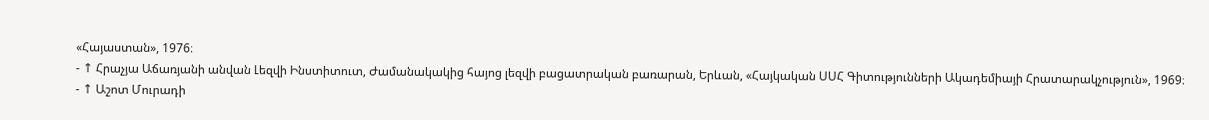«Հայաստան», 1976։
- ↑ Հրաչյա Աճառյանի անվան Լեզվի Ինստիտուտ, Ժամանակակից հայոց լեզվի բացատրական բառարան, Երևան, «Հայկական ՍՍՀ Գիտությունների Ակադեմիայի Հրատարակչություն», 1969։
- ↑ Աշոտ Մուրադի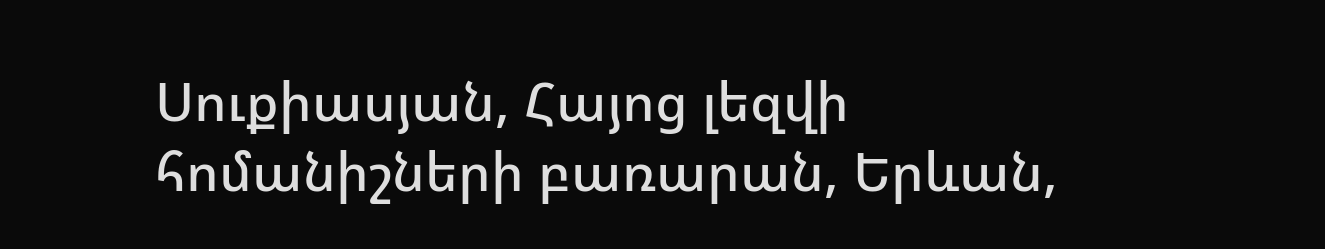Սուքիասյան, Հայոց լեզվի հոմանիշների բառարան, Երևան,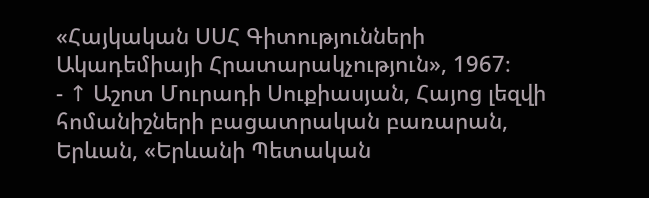«Հայկական ՍՍՀ Գիտությունների Ակադեմիայի Հրատարակչություն», 1967։
- ↑ Աշոտ Մուրադի Սուքիասյան, Հայոց լեզվի հոմանիշների բացատրական բառարան, Երևան, «Երևանի Պետական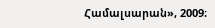Համալսարան», 2009։